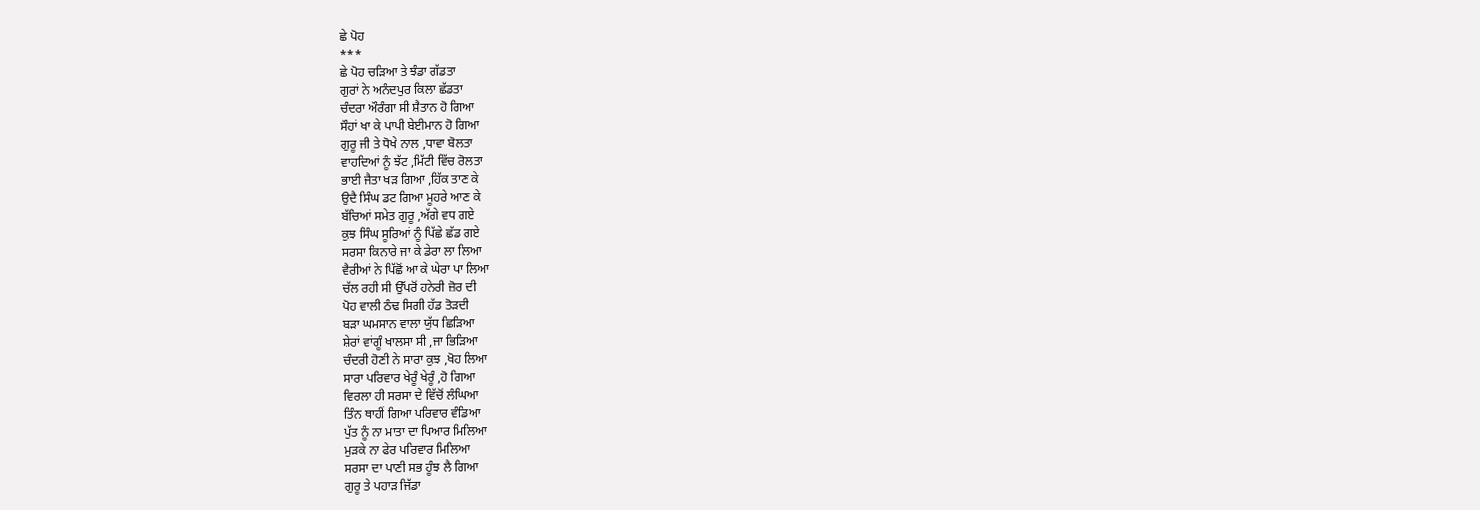ਛੇ ਪੋਹ
***
ਛੇ ਪੋਹ ਚੜਿਆ ਤੇ ਝੰਡਾ ਗੱਡਤਾ
ਗੁਰਾਂ ਨੇ ਅਨੰਦਪੁਰ ਕਿਲਾ ਛੱਡਤਾ
ਚੰਦਰਾ ਔਰੰਗਾ ਸੀ ਸ਼ੈਤਾਨ ਹੋ ਗਿਆ
ਸੌਹਾਂ ਖਾ ਕੇ ਪਾਪੀ ਬੇਈਮਾਨ ਹੋ ਗਿਆ
ਗੁਰੂ ਜੀ ਤੇ ਧੋਖੇ ਨਾਲ ,ਧਾਵਾ ਬੋਲਤਾ
ਵਾਹਦਿਆਂ ਨੂੰ ਝੱਟ ,ਮਿੱਟੀ ਵਿੱਚ ਰੋਲਤਾ
ਭਾਈ ਜੈਤਾ ਖੜ ਗਿਆ ,ਹਿੱਕ ਤਾਣ ਕੇ
ਉਦੈ ਸਿੰਘ ਡਟ ਗਿਆ ਮੂਹਰੇ ਆਣ ਕੇ
ਬੱਚਿਆਂ ਸਮੇਤ ਗੁਰੂ ,ਅੱਗੇ ਵਧ ਗਏ
ਕੁਝ ਸਿੰਘ ਸੂਰਿਆਂ ਨੂੰ ਪਿੱਛੇ ਛੱਡ ਗਏ
ਸਰਸਾ ਕਿਨਾਰੇ ਜਾ ਕੇ ਡੇਰਾ ਲਾ ਲਿਆ
ਵੈਰੀਆਂ ਨੇ ਪਿੱਛੋਂ ਆ ਕੇ ਘੇਰਾ ਪਾ ਲਿਆ
ਚੱਲ ਰਹੀ ਸੀ ਉੱਪਰੋਂ ਹਨੇਰੀ ਜ਼ੋਰ ਦੀ
ਪੋਹ ਵਾਲੀ ਠੰਢ ਸਿਗੀ ਹੱਡ ਤੋੜਦੀ
ਬੜਾ ਘਮਸਾਨ ਵਾਲਾ ਯੁੱਧ ਛਿੜਿਆ
ਸ਼ੇਰਾਂ ਵਾਂਗੂੰ ਖਾਲਸਾ ਸੀ ,ਜਾ ਭਿੜਿਆ
ਚੰਦਰੀ ਹੋਣੀ ਨੇ ਸਾਰਾ ਕੁਝ ,ਖੋਹ ਲਿਆ
ਸਾਰਾ ਪਰਿਵਾਰ ਖੇਰੂੰ ਖੇਰੂੰ ,ਹੋ ਗਿਆ
ਵਿਰਲਾ ਹੀ ਸਰਸਾ ਦੇ ਵਿੱਚੋਂ ਲੰਘਿਆ
ਤਿੰਨ ਥਾਹੀਂ ਗਿਆ ਪਰਿਵਾਰ ਵੰਡਿਆ
ਪੁੱਤ ਨੂੰ ਨਾ ਮਾਤਾ ਦਾ ਪਿਆਰ ਮਿਲਿਆ
ਮੁੜਕੇ ਨਾ ਫੇਰ ਪਰਿਵਾਰ ਮਿਲਿਆ
ਸਰਸਾ ਦਾ ਪਾਣੀ ਸਭ ਹੂੰਝ ਲੈ ਗਿਆ
ਗੁਰੂ ਤੇ ਪਹਾੜ ਜਿੱਡਾ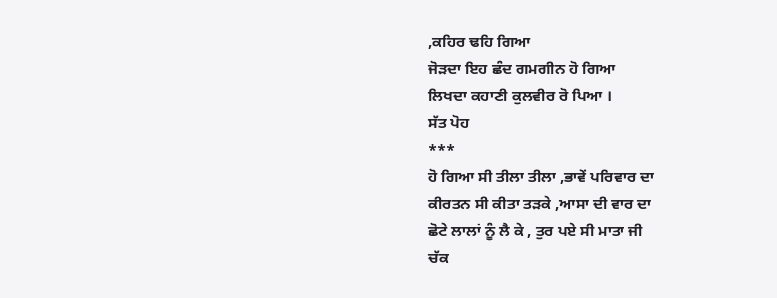,ਕਹਿਰ ਢਹਿ ਗਿਆ
ਜੋੜਦਾ ਇਹ ਛੰਦ ਗਮਗੀਨ ਹੋ ਗਿਆ
ਲਿਖਦਾ ਕਹਾਣੀ ਕੁਲਵੀਰ ਰੋ ਪਿਆ ।
ਸੱਤ ਪੋਹ
***
ਹੋ ਗਿਆ ਸੀ ਤੀਲਾ ਤੀਲਾ ,ਭਾਵੇਂ ਪਰਿਵਾਰ ਦਾ
ਕੀਰਤਨ ਸੀ ਕੀਤਾ ਤੜਕੇ ,ਆਸਾ ਦੀ ਵਾਰ ਦਾ
ਛੋਟੇ ਲਾਲਾਂ ਨੂੰ ਲੈ ਕੇ , ਤੁਰ ਪਏ ਸੀ ਮਾਤਾ ਜੀ
ਚੱਕ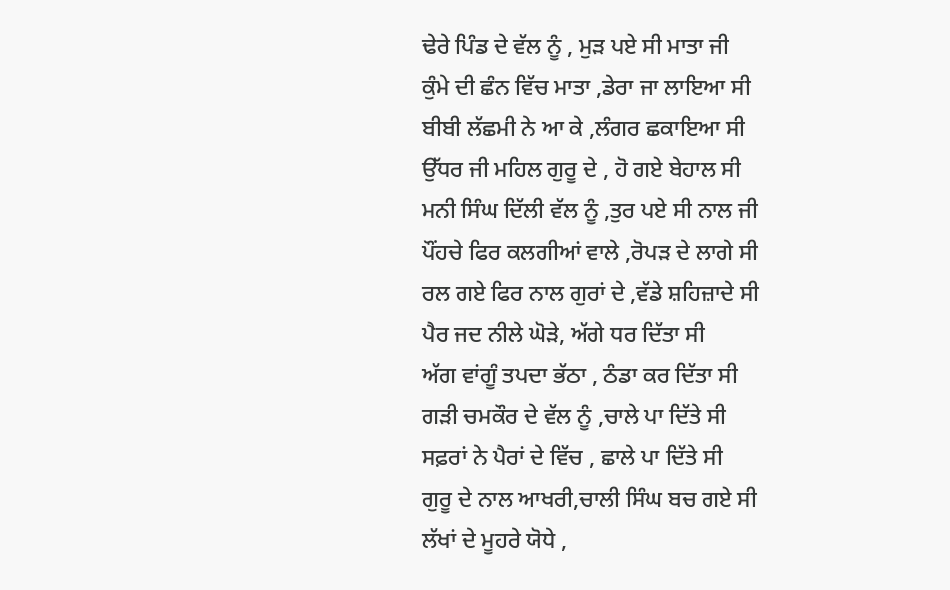ਢੇਰੇ ਪਿੰਡ ਦੇ ਵੱਲ ਨੂੰ , ਮੁੜ ਪਏ ਸੀ ਮਾਤਾ ਜੀ
ਕੁੰਮੇ ਦੀ ਛੰਨ ਵਿੱਚ ਮਾਤਾ ,ਡੇਰਾ ਜਾ ਲਾਇਆ ਸੀ
ਬੀਬੀ ਲੱਛਮੀ ਨੇ ਆ ਕੇ ,ਲੰਗਰ ਛਕਾਇਆ ਸੀ
ਉੱਧਰ ਜੀ ਮਹਿਲ ਗੁਰੂ ਦੇ , ਹੋ ਗਏ ਬੇਹਾਲ ਸੀ
ਮਨੀ ਸਿੰਘ ਦਿੱਲੀ ਵੱਲ ਨੂੰ ,ਤੁਰ ਪਏ ਸੀ ਨਾਲ ਜੀ
ਪੌਂਹਚੇ ਫਿਰ ਕਲਗੀਆਂ ਵਾਲੇ ,ਰੋਪੜ ਦੇ ਲਾਗੇ ਸੀ
ਰਲ ਗਏ ਫਿਰ ਨਾਲ ਗੁਰਾਂ ਦੇ ,ਵੱਡੇ ਸ਼ਹਿਜ਼ਾਦੇ ਸੀ
ਪੈਰ ਜਦ ਨੀਲੇ ਘੋੜੇ, ਅੱਗੇ ਧਰ ਦਿੱਤਾ ਸੀ
ਅੱਗ ਵਾਂਗੂੰ ਤਪਦਾ ਭੱਠਾ , ਠੰਡਾ ਕਰ ਦਿੱਤਾ ਸੀ
ਗੜੀ ਚਮਕੌਰ ਦੇ ਵੱਲ ਨੂੰ ,ਚਾਲੇ ਪਾ ਦਿੱਤੇ ਸੀ
ਸਫ਼ਰਾਂ ਨੇ ਪੈਰਾਂ ਦੇ ਵਿੱਚ , ਛਾਲੇ ਪਾ ਦਿੱਤੇ ਸੀ
ਗੁਰੂ ਦੇ ਨਾਲ ਆਖਰੀ,ਚਾਲੀ ਸਿੰਘ ਬਚ ਗਏ ਸੀ
ਲੱਖਾਂ ਦੇ ਮੂਹਰੇ ਯੋਧੇ ,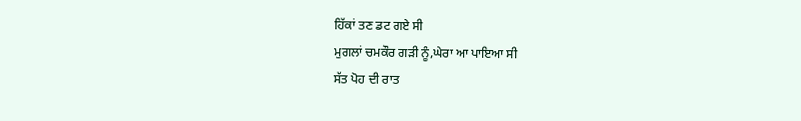ਹਿੱਕਾਂ ਤਣ ਡਟ ਗਏ ਸੀ
ਮੁਗਲਾਂ ਚਮਕੌਰ ਗੜੀ ਨੂੰ,ਘੇਰਾ ਆ ਪਾਇਆ ਸੀ
ਸੱਤ ਪੋਹ ਦੀ ਰਾਤ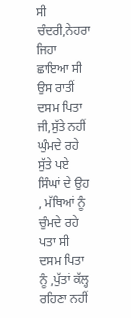ਸੀ ਚੰਦਰੀ,ਨੇਹਰਾ ਜਿਹਾ ਛਾਇਆ ਸੀ
ਉਸ ਰਾਤੀਂ ਦਸਮ ਪਿਤਾ ਜੀ,ਸੁੱਤੇ ਨਹੀਂ ਘੁੰਮਦੇ ਰਹੇ
ਸੁੱਤੇ ਪਏ ਸਿੰਘਾਂ ਦੇ ਉਹ , ਮੱਥਿਆਂ ਨੂੰ ਚੁੰਮਦੇ ਰਹੇ
ਪਤਾ ਸੀ ਦਸਮ ਪਿਤਾ ਨੂੰ ,ਪੁੱਤਾਂ ਕੱਲ੍ਹ ਰਹਿਣਾ ਨਹੀਂ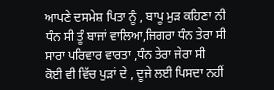ਆਪਣੇ ਦਸਮੇਸ਼ ਪਿਤਾ ਨੂੰ , ਬਾਪੂ ਮੁੜ ਕਹਿਣਾ ਨੀ
ਧੰਨ ਸੀ ਤੂੰ ਬਾਜਾਂ ਵਾਲਿਆ,ਜਿਗਰਾ ਧੰਨ ਤੇਰਾ ਸੀ
ਸਾਰਾ ਪਰਿਵਾਰ ਵਾਰਤਾ ,ਧੰਨ ਤੇਰਾ ਜੇਰਾ ਸੀ
ਕੋਈ ਵੀ ਵਿੱਚ ਪੁੜਾਂ ਦੇ , ਦੂਜੇ ਲਈ ਪਿਸਦਾ ਨਹੀਂ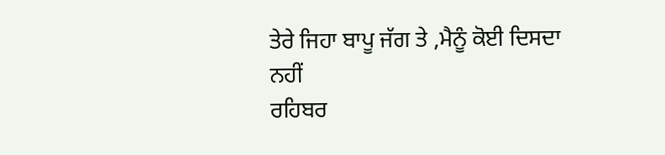ਤੇਰੇ ਜਿਹਾ ਬਾਪੂ ਜੱਗ ਤੇ ,ਮੈਨੂੰ ਕੋਈ ਦਿਸਦਾ ਨਹੀਂ
ਰਹਿਬਰ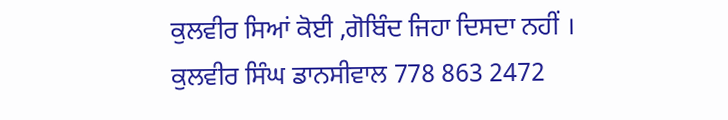ਕੁਲਵੀਰ ਸਿਆਂ ਕੋਈ ,ਗੋਬਿੰਦ ਜਿਹਾ ਦਿਸਦਾ ਨਹੀਂ ।
ਕੁਲਵੀਰ ਸਿੰਘ ਡਾਨਸੀਵਾਲ 778 863 2472